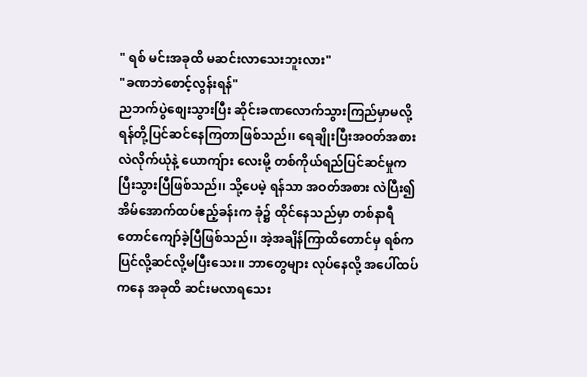" ရစ် မင်းအခုထိ မဆင်းလာသေးဘူးလား"
"ခဏဘဲစောင့်လွန်းရန်"
ညဘက်ပွဲစျေးသွားပြီး ဆိုင်းခဏလောက်သွားကြည်မှာမလို့ ရန်တို့ပြင်ဆင်နေကြတာဖြစ်သည်၊၊ ရေချိုးပြီးအဝတ်အစားလဲလိုက်ယုံနဲ့ ယောကျ်ား လေးမို့ တစ်ကိုယ်ရည်ပြင်ဆင်မှုက ပြီးသွားပြီဖြစ်သည်၊၊ သို့ပေမဲ့ ရန်သာ အဝတ်အစား လဲပြီး၍ အိမ်အောက်ထပ်ဧည့်ခန်းက ခုံ၌ ထိုင်နေသည်မှာ တစ်နာရီတောင်ကျော်ခဲ့ပြီဖြစ်သည်၊၊ အဲ့အချိန်ကြာထိတောင်မှ ရစ်က ပြင်လို့ဆင်လို့မပြီးသေး၊၊ ဘာတွေများ လုပ်နေလို့ အပေါ်ထပ်ကနေ အခုထိ ဆင်းမလာရသေး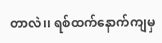တာလဲ၊၊ ရစ်ထက်နောက်ကျမှ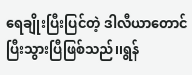ရေချိုးပြီးပြင်တဲ့ ဒါလီယာတောင် ပြီးသွားပြီဖြစ်သည်၊၊ရွန်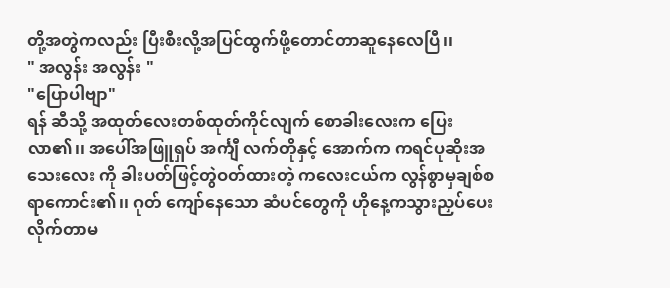တို့အတွဲကလည်း ပြီးစီးလို့အပြင်ထွက်ဖို့တောင်တာဆူနေလေပြီ၊၊
" အလွန်း အလွန်း "
"ပြောပါဗျာ"
ရန် ဆီသို့ အထုတ်လေးတစ်ထုတ်ကိုင်လျက် စောခါးလေးက ပြေးလာ၏၊၊ အပေါ်အဖြူရှပ် အင်္ကျီ လက်တိုနှင့် အောက်က ကရင်ပုဆိုးအသေးလေး ကို ခါးပတ်ဖြင့်တွဲဝတ်ထားတဲ့ ကလေးငယ်က လွန်စွာမှချစ်စရာကောင်း၏၊၊ ဂုတ် ကျော်နေသော ဆံပင်တွေကို ဟိုနေ့ကသွားညှပ်ပေးလိုက်တာမ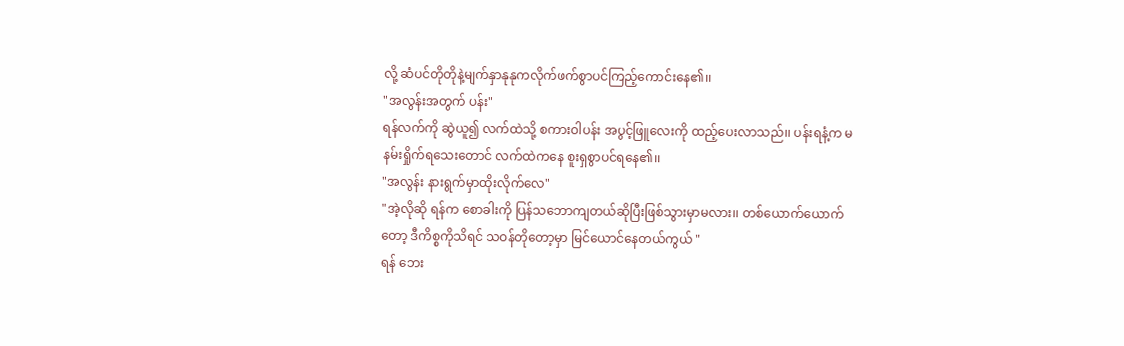လို့ ဆံပင်တိုတိုနဲ့မျက်နှာနုနုကလိုက်ဖက်စွာပင်ကြည့်ကောင်းနေ၏၊၊
"အလွန်းအတွက် ပန်း"
ရန်လက်ကို ဆွဲယူ၍ လက်ထဲသို့ စကားဝါပန်း အပွင့်ဖြူလေးကို ထည့်ပေးလာသည်၊၊ ပန်းရနံ့က မနမ်းရှိုက်ရသေးတောင် လက်ထဲကနေ စူးရှစွာပင်ရနေ၏၊၊
"အလွန်း နားရွက်မှာထိုးလိုက်လေ"
"အဲ့လိုဆို ရန်က စောခါးကို ပြန်သဘောကျတယ်ဆိုပြီးဖြစ်သွားမှာမလား၊၊ တစ်ယောက်ယောက်တော့ ဒီကိစ္စကိုသိရင် သဝန်တိုတော့မှာ မြင်ယောင်နေတယ်ကွယ် "
ရန် ဘေး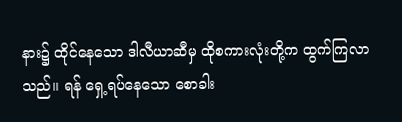နား၌ ထိုင်နေသော ဒါလီယာဆီမှ ထိုစကားလုံးတို့က ထွက်ကြလာသည်၊၊ ရန် ရှေ့ရပ်နေသော စောခါး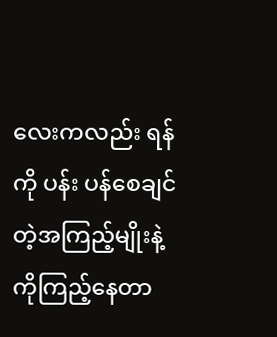လေးကလည်း ရန်ကို ပန်း ပန်စေချင်တဲ့အကြည့်မျိုးနဲ့ကိုကြည့်နေတာ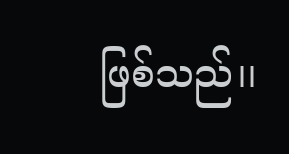ဖြစ်သည်၊၊